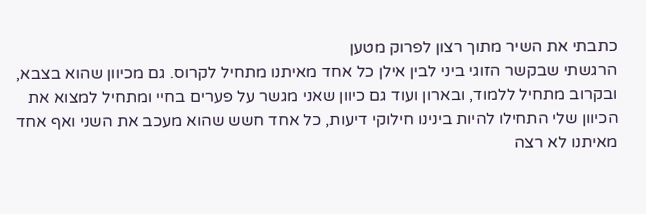כתבתי את השיר מתוך רצון לפרוק מטען
הרגשתי שבקשר הזוגי ביני לבין אילן כל אחד מאיתנו מתחיל לקרוס. גם מכיוון שהוא בצבא, ובקרוב מתחיל ללמוד, ובארון ועוד גם כיוון שאני מגשר על פערים בחיי ומתחיל למצוא את הכיוון שלי התחילו להיות בינינו חילוקי דיעות, כל אחד חשש שהוא מעכב את השני ואף אחד מאיתנו לא רצה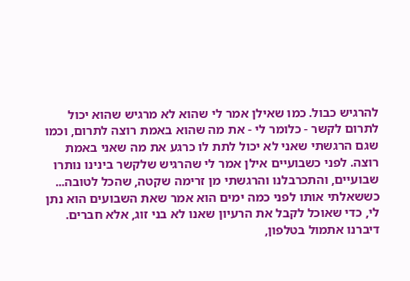להרגיש כבול. כמו שאילן אמר לי שהוא לא מרגיש שהוא יכול לתרום לקשר - כלומר לי - את מה שהוא באמת רוצה לתרום, וכמו שגם הרגשתי שאני לא יכול לתת לו כרגע את מה שאני באמת רוצה. לפני כשבועיים אילן אמר לי שהרגיש שלקשר בינינו נותרו שבועיים, והתכרבלנו והרגשתי מן זרימה שקטה, שהכל לטובה... כששאלתי אותו לפני כמה ימים הוא אמר שאת השבועים הוא נתן לי, כדי שאוכל לקבל את הרעיון שאנו לא בני זוג, אלא חברים. דיברנו אתמול בטלפון,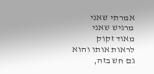אמרתי שאני מרגיש שאני מאוד זקוק לראות אותו והוא גם חש בזה,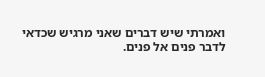ואמרתי שיש דברים שאני מרגיש שכדאי לדבר פנים אל פנים.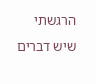הרגשתי שיש דברים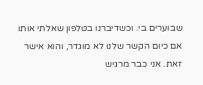שבוערים בי. וכשדיברנו בטלפון שאלתי אותו אם כיום הקשר שלנו לא מוגדר, והוא אישר זאת. אני כבר מרגיש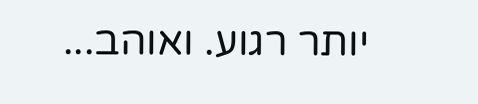יותר רגוע. ואוהב...